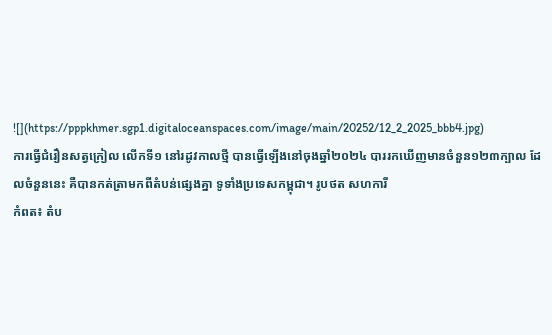![](https://pppkhmer.sgp1.digitaloceanspaces.com/image/main/20252/12_2_2025_bbb4.jpg)
ការធ្វើជំរឿនសត្វក្រៀល លើកទី១ នៅរដូវកាលថ្មី បានធ្វើឡើងនៅចុងឆ្នាំ២០២៤ បាររកឃើញមានចំនួន១២៣ក្បាល ដែលចំនួននេះ គឺបានកត់ត្រាមកពីតំបន់ផ្សេងគ្នា ទូទាំងប្រទេសកម្ពុជា។ រូបថត សហការី
កំពត៖ តំប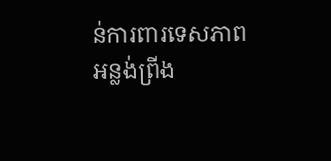ន់ការពារទេសភាពអន្លង់ព្រីង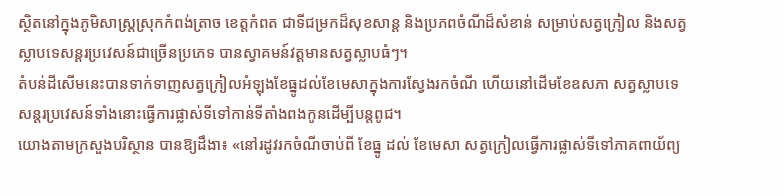ស្ថិតនៅក្នុងភូមិសាស្ត្រស្រុកកំពង់ត្រាច ខេត្តកំពត ជាទីជម្រកដ៏សុខសាន្ត និងប្រភពចំណីដ៏សំខាន់ សម្រាប់សត្វក្រៀល និងសត្វស្លាបទេសន្តរប្រវេសន៍ជាច្រើនប្រភេទ បានស្វាគមន៍វត្ដមានសត្វស្លាបធំៗ។
តំបន់ដីសើមនេះបានទាក់ទាញសត្វក្រៀលអំឡុងខែធ្នូដល់ខែមេសាក្នុងការស្វែងរកចំណី ហើយនៅដើមខែឧសភា សត្វស្លាបទេសន្តរប្រវេសន៍ទាំងនោះធ្វើការផ្លាស់ទីទៅកាន់ទីតាំងពងកូនដើម្បីបន្តពូជ។
យោងតាមក្រសួងបរិស្ថាន បានឱ្យដឹងា៖ «នៅរដូវរកចំណីចាប់ពី ខែធ្នូ ដល់ ខែមេសា សត្វក្រៀលធ្វើការផ្លាស់ទីទៅភាគពាយ័ព្យ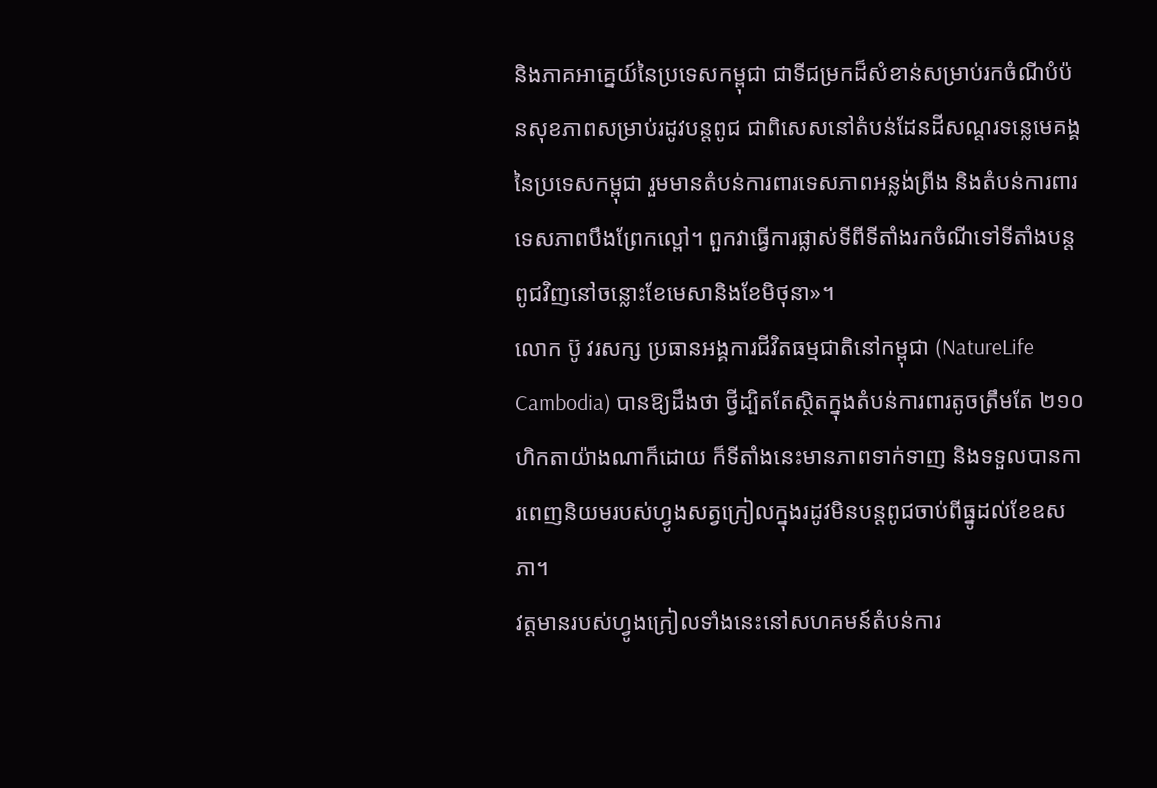និងភាគអាគ្នេយ៍នៃប្រទេសកម្ពុជា ជាទីជម្រកដ៏សំខាន់សម្រាប់រកចំណីបំប៉នសុខភាពសម្រាប់រដូវបន្តពូជ ជាពិសេសនៅតំបន់ដែនដីសណ្ដរទន្លេមេគង្គ នៃប្រទេសកម្ពុជា រួមមានតំបន់ការពារទេសភាពអន្លង់ព្រីង និងតំបន់ការពារទេសភាពបឹងព្រែកល្ពៅ។ ពួកវាធ្វើការផ្លាស់ទីពីទីតាំងរកចំណីទៅទីតាំងបន្តពូជវិញនៅចន្លោះខែមេសានិងខែមិថុនា»។
លោក ប៊ូ វរសក្ស ប្រធានអង្គការជីវិតធម្មជាតិនៅកម្ពុជា (NatureLife Cambodia) បានឱ្យដឹងថា ថ្វីដ្បិតតែស្ថិតក្នុងតំបន់ការពារតូចត្រឹមតែ ២១០ហិកតាយ៉ាងណាក៏ដោយ ក៏ទីតាំងនេះមានភាពទាក់ទាញ និងទទួលបានការពេញនិយមរបស់ហ្វូងសត្វក្រៀលក្នុងរដូវមិនបន្ដពូជចាប់ពីធ្នូដល់ខែឧសភា។
វត្ដមានរបស់ហ្វូងក្រៀលទាំងនេះនៅសហគមន៍តំបន់ការ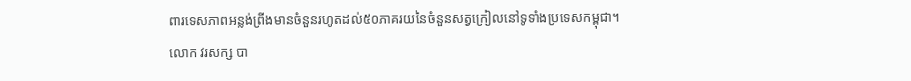ពារទេសភាពអន្លង់ព្រីងមានចំនួនរហូតដល់៥០ភាគរយនៃចំនួនសត្វក្រៀលនៅទូទាំងប្រទេសកម្ពុជា។
លោក វរសក្ស បា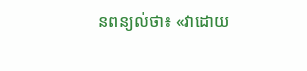នពន្យល់ថា៖ «វាដោយ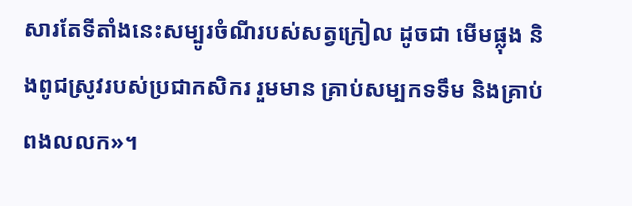សារតែទីតាំងនេះសម្បូរចំណីរបស់សត្វក្រៀល ដូចជា មើមផ្លុង និងពូជស្រូវរបស់ប្រជាកសិករ រួមមាន គ្រាប់សម្បកទទឹម និងគ្រាប់ពងលលក»។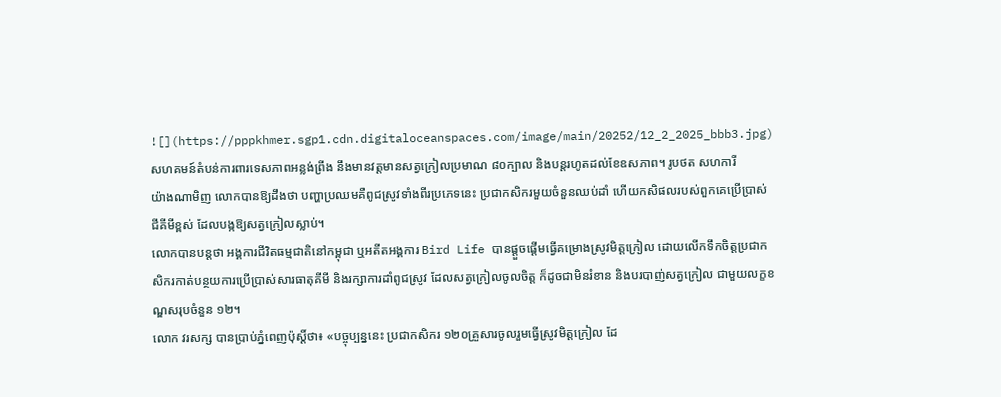![](https://pppkhmer.sgp1.cdn.digitaloceanspaces.com/image/main/20252/12_2_2025_bbb3.jpg)
សហគមន៍តំបន់ការពារទេសភាពអន្លង់ព្រីង នឹងមានវត្ដមានសត្វក្រៀលប្រមាណ ៨០ក្បាល និងបន្ដរហូតដល់ខែឧសភាព។ រូបថត សហការី
យ៉ាងណាមិញ លោកបានឱ្យដឹងថា បញ្ហាប្រឈមគឺពូជស្រូវទាំងពីរប្រភេទនេះ ប្រជាកសិករមួយចំនួនឈប់ដាំ ហើយកសិផលរបស់ពួកគេប្រើប្រាស់ជីគីមីខ្ពស់ ដែលបង្កឱ្យសត្វក្រៀលស្លាប់។
លោកបានបន្ដថា អង្គការជីវិតធម្មជាតិនៅកម្ពុជា ឬអតីតអង្គការ Bird Life បានផ្ដួចផ្ដើមធ្វើគម្រោងស្រូវមិត្ដក្រៀល ដោយលើកទឹកចិត្ដប្រជាកសិករកាត់បន្ថយការប្រើប្រាស់សារធាតុគីមី និងរក្សាការដាំពូជស្រូវ ដែលសត្វក្រៀលចូលចិត្ដ ក៏ដូចជាមិនរំខាន និងបរបាញ់សត្វក្រៀល ជាមួយលក្ខខណ្ឌសរុបចំនួន ១២។
លោក វរសក្ស បានប្រាប់ភ្នំពេញប៉ុស្ដិ៍ថា៖ «បច្ចុប្បន្ននេះ ប្រជាកសិករ ១២០គ្រួសារចូលរួមធ្វើស្រូវមិត្ដក្រៀល ដែ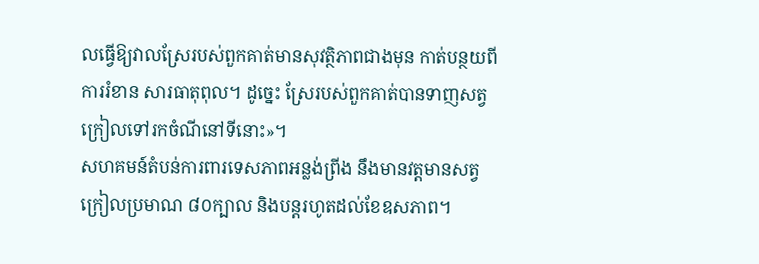លធ្វើឱ្យវាលស្រែរបស់ពួកគាត់មានសុវត្ថិភាពជាងមុន កាត់បន្ថយពីការរំខាន សារធាតុពុល។ ដូច្នេះ ស្រែរបស់ពួកគាត់បានទាញសត្វក្រៀលទៅរកចំណីនៅទីនោះ»។
សហគមន៍តំបន់ការពារទេសភាពអន្លង់ព្រីង នឹងមានវត្ដមានសត្វក្រៀលប្រមាណ ៨០ក្បាល និងបន្ដរហូតដល់ខែឧសភាព។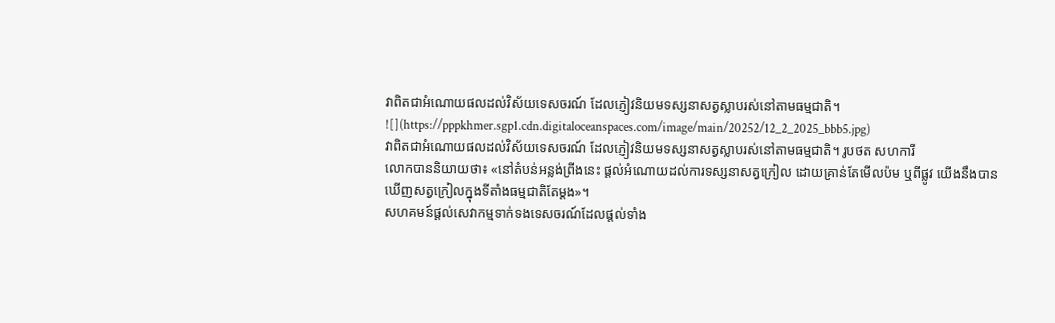វាពិតជាអំណោយផលដល់វិស័យទេសចរណ៍ ដែលភ្ញៀវនិយមទស្សនាសត្វស្លាបរស់នៅតាមធម្មជាតិ។
![](https://pppkhmer.sgp1.cdn.digitaloceanspaces.com/image/main/20252/12_2_2025_bbb5.jpg)
វាពិតជាអំណោយផលដល់វិស័យទេសចរណ៍ ដែលភ្ញៀវនិយមទស្សនាសត្វស្លាបរស់នៅតាមធម្មជាតិ។ រូបថត សហការី
លោកបាននិយាយថា៖ «នៅតំបន់អន្លង់ព្រីងនេះ ផ្ដល់អំណោយដល់ការទស្សនាសត្វក្រៀល ដោយគ្រាន់តែមើលប៉ម ឬពីផ្លូវ យើងនឹងបានឃើញសត្វក្រៀលក្នុងទីតាំងធម្មជាតិតែម្ដង»។
សហគមន៍ផ្ដល់សេវាកម្មទាក់ទងទេសចរណ៍ដែលផ្ដល់ទាំង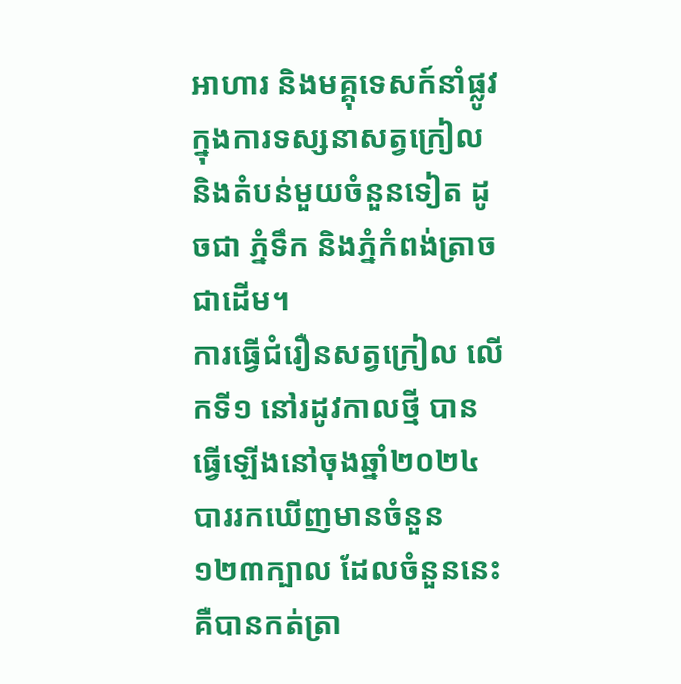អាហារ និងមគ្គុទេសក៍នាំផ្លូវក្នុងការទស្សនាសត្វក្រៀល និងតំបន់មួយចំនួនទៀត ដូចជា ភ្នំទឹក និងភ្នំកំពង់ត្រាចជាដើម។
ការធ្វើជំរឿនសត្វក្រៀល លើកទី១ នៅរដូវកាលថ្មី បានធ្វើឡើងនៅចុងឆ្នាំ២០២៤ បាររកឃើញមានចំនួន១២៣ក្បាល ដែលចំនួននេះ គឺបានកត់ត្រា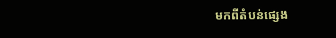មកពីតំបន់ផ្សេង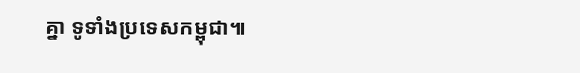គ្នា ទូទាំងប្រទេសកម្ពុជា៕